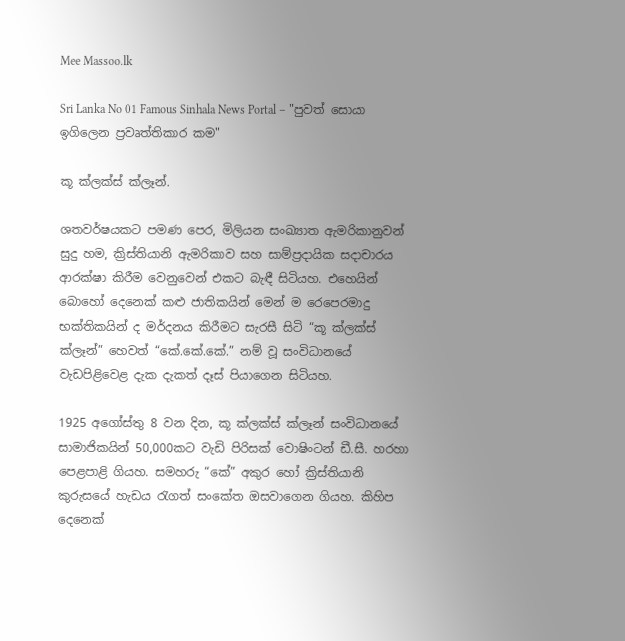Mee Massoo.lk

Sri Lanka No 01 Famous Sinhala News Portal – "පුවත් සොයා ඉගිලෙන ප්‍රවෘත්තිකාර කම"

කූ ක්ලක්ස් ක්ලෑන්.

ශතවර්ෂයකට පමණ පෙර, මිලියන සංඛ්‍යාත ඇමරිකානුවන් සුදු හම, ක්‍රිස්තියානි ඇමරිකාව සහ සාම්ප්‍රදායික සදාචාරය ආරක්ෂා කිරීම වෙනුවෙන් එකට බැඳී සිටියහ. එහෙයින් බොහෝ දෙනෙක් කළු ජාතිකයින් මෙන් ම රෙපෙරමාදු භක්තිකයින් ද මර්දනය කිරීමට සැරසී සිටි “කූ ක්ලක්ස් ක්ලෑන්” හෙවත් “කේ.කේ.කේ.” නම් වූ සංවිධානයේ වැඩපිළිවෙළ දැක දැකත් දෑස් පියාගෙන සිටියහ.

1925 අගෝස්තු 8 වන දින, කූ ක්ලක්ස් ක්ලෑන් සංවිධානයේ සාමාජිකයින් 50,000කට වැඩි පිරිසක් වොෂිංටන් ඩී.සී. හරහා පෙළපාළි ගියහ. සමහරු “කේ” අකුර හෝ ක්‍රිස්තියානි කුරුසයේ හැඩය රැගත් සංකේත ඔසවාගෙන ගියහ. කිහිප දෙනෙක්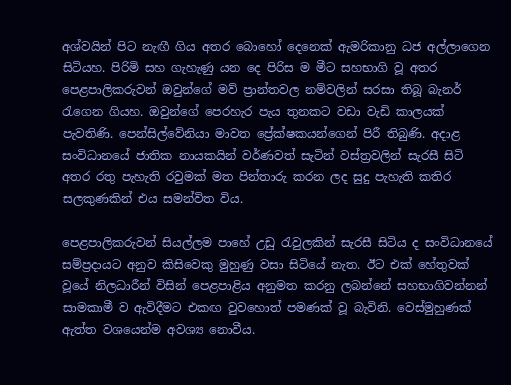අශ්වයින් පිට නැඟී ගිය අතර බොහෝ දෙනෙක් ඇමරිකානු ධජ අල්ලාගෙන සිටියහ. පිරිමි සහ ගැහැණු යන දෙ පිරිස ම මීට සහභාගි වූ අතර පෙළපාලිකරුවන් ඔවුන්ගේ මව් ප්‍රාන්තවල නම්වලින් සරසා තිබූ බැනර් රැගෙන ගියහ. ඔවුන්ගේ පෙරහැර පැය තුනකට වඩා වැඩි කාලයක් පැවතිණි. පෙන්සිල්වේනියා මාවත ප්‍රේක්ෂකයන්ගෙන් පිරී තිබුණි. අදාළ සංවිධානයේ ජාතික නායකයින් වර්ණවත් සැටින් වස්ත්‍රවලින් සැරසී සිටි අතර රතු පැහැති රවුමක් මත පින්තාරු කරන ලද සුදු පැහැති කතිර සලකුණකින් එය සමන්විත විය.

පෙළපාලිකරුවන් සියල්ලම පාහේ උඩු රැවුලකින් සැරසී සිටිය ද සංවිධානයේ සම්ප්‍රදායට අනුව කිසිවෙකු මුහුණු වසා සිටියේ නැත. ඊට එක් හේතුවක් වූයේ නිලධාරීන් විසින් පෙළපාළිය අනුමත කරනු ලබන්නේ සහභාගිවන්නන් සාමකාමී ව ඇවිදීමට එකඟ වුවහොත් පමණක් වූ බැවිනි. වෙස්මුහුණක් ඇත්ත වශයෙන්ම අවශ්‍ය නොවීය.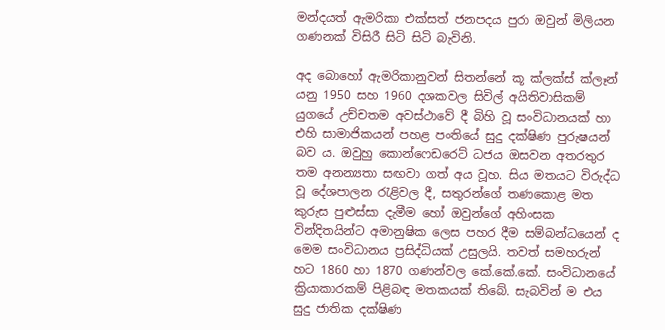මන්දයත් ඇමරිකා එක්සත් ජනපදය පුරා ඔවුන් මිලියන ගණනක් විසිරී සිටි සිටි බැවිනි.

අද බොහෝ ඇමරිකානුවන් සිතන්නේ කූ ක්ලක්ස් ක්ලෑන් යනු 1950 සහ 1960 දශකවල සිවිල් අයිතිවාසිකම් යුගයේ උච්චතම අවස්ථාවේ දී බිහි වූ සංවිධානයක් හා එහි සාමාජිකයන් පහළ පංතියේ සුදු දක්ෂිණ පුරුෂයන් බව ය. ඔවුහු කොන්ෆෙඩරෙට් ධජය ඔසවන අතරතුර තම අනන්‍යතා සඟවා ගත් අය වූහ. සිය මතයට විරුද්ධ වූ දේශපාලන රැළිවල දී, සතුරන්ගේ තණකොළ මත කුරුස පුළුස්සා දැමීම හෝ ඔවුන්ගේ අහිංසක වින්දිතයින්ට අමානුෂික ලෙස පහර දීම සම්බන්ධයෙන් ද මෙම සංවිධානය ප්‍රසිද්ධියක් උසුලයි. තවත් සමහරුන් හට 1860 හා 1870 ගණන්වල කේ.කේ.කේ. සංවිධානයේ ක්‍රියාකාරකම් පිළිබඳ මතකයක් තිබේ. සැබවින් ම එය සුදු ජාතික දක්ෂිණ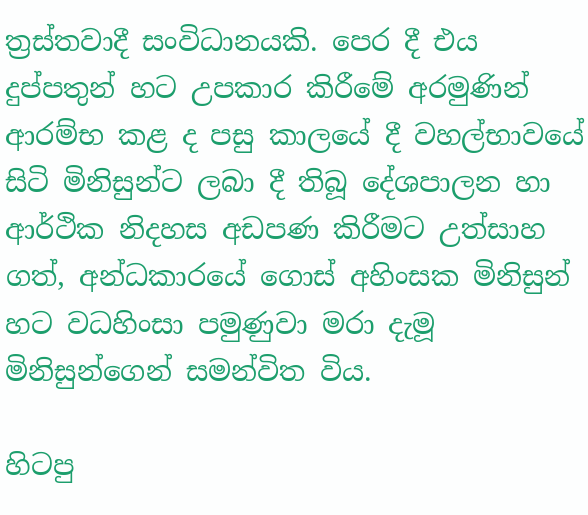ත්‍රස්තවාදී සංවිධානයකි. පෙර දී එය දුප්පතුන් හට උපකාර කිරීමේ අරමුණින් ආරම්භ කළ ද පසු කාලයේ දී වහල්භාවයේ සිටි මිනිසුන්ට ලබා දී තිබූ දේශපාලන හා ආර්ථික නිදහස අඩපණ කිරීමට උත්සාහ ගත්, අන්ධකාරයේ ගොස් අහිංසක මිනිසුන් හට වධහිංසා පමුණුවා මරා දැමූ මිනිසුන්ගෙන් සමන්විත විය.

හිටපු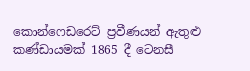කොන්ෆෙඩරෙට් ප්‍රවීණයන් ඇතුළු කණ්ඩායමක් 1865 දී ටෙනසී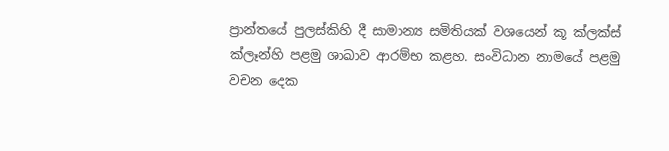ප්‍රාන්තයේ පුලස්කිහි දී සාමාන්‍ය සමිතියක් වශයෙන් කූ ක්ලක්ස් ක්ලෑන්හි පළමු ශාඛාව ආරම්භ කළහ. සංවිධාන නාමයේ පළමු වචන දෙක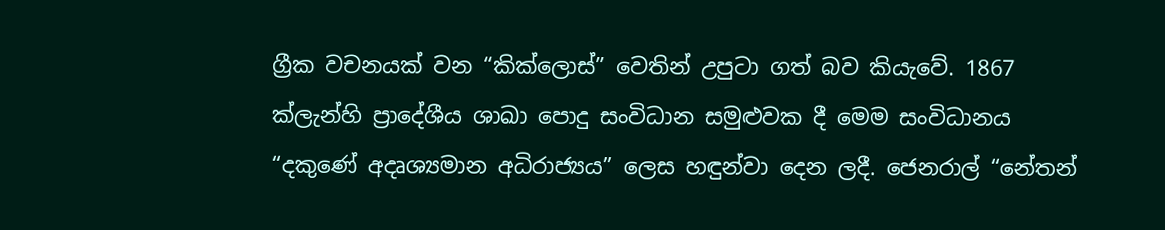ග්‍රීක වචනයක් වන “කික්ලොස්” වෙතින් උපුටා ගත් බව කියැවේ. 1867 ක්ලැන්හි ප්‍රාදේශීය ශාඛා පොදු සංවිධාන සමුළුවක දී මෙම සංවිධානය “දකුණේ අදෘශ්‍යමාන අධිරාජ්‍යය” ලෙස හඳුන්වා දෙන ලදී. ජෙනරාල් “නේතන්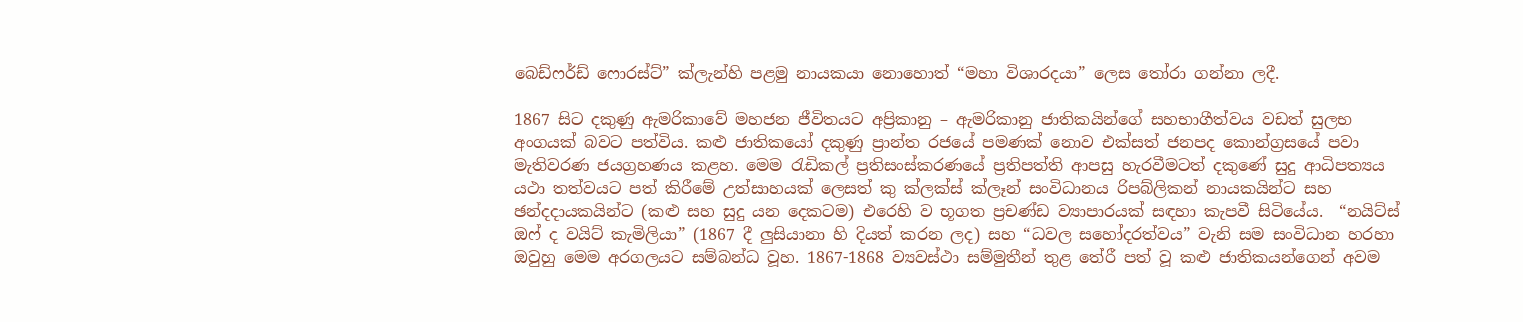බෙඩ්ෆර්ඩ් ෆොරස්ට්” ක්ලැන්හි පළමු නායකයා නොහොත් “මහා විශාරදයා” ලෙස තෝරා ගන්නා ලදී.

1867 සිට දකුණු ඇමරිකාවේ මහජන ජීවිතයට අප්‍රිකානු – ඇමරිකානු ජාතිකයින්ගේ සහභාගීත්වය වඩත් සුලභ අංගයක් බවට පත්විය. කළු ජාතිකයෝ දකුණු ප්‍රාන්ත රජයේ පමණක් නොව එක්සත් ජනපද කොන්ග්‍රසයේ පවා මැතිවරණ ජයග්‍රහණය කළහ. මෙම රැඩිකල් ප්‍රතිසංස්කරණයේ ප්‍රතිපත්ති ආපසු හැරවීමටත් දකුණේ සුදු ආධිපත්‍යය යථා තත්වයට පත් කිරීමේ උත්සාහයක් ලෙසත් කු ක්ලක්ස් ක්ලෑන් සංවිධානය රිපබ්ලිකන් නායකයින්ට සහ ඡන්දදායකයින්ට (කළු සහ සුදු යන දෙකටම) එරෙහි ව භූගත ප්‍රචණ්ඩ ව්‍යාපාරයක් සඳහා කැපවී සිටියේය.  “නයිට්ස් ඔෆ් ද වයිට් කැමිලියා” (1867 දී ලුසියානා හි දියත් කරන ලද) සහ “ධවල සහෝදරත්වය” වැනි සම සංවිධාන හරහා ඔවුහු මෙම අරගලයට සම්බන්ධ වූහ. 1867-1868 ව්‍යවස්ථා සම්මුතීන් තුළ තේරී පත් වූ කළු ජාතිකයන්ගෙන් අවම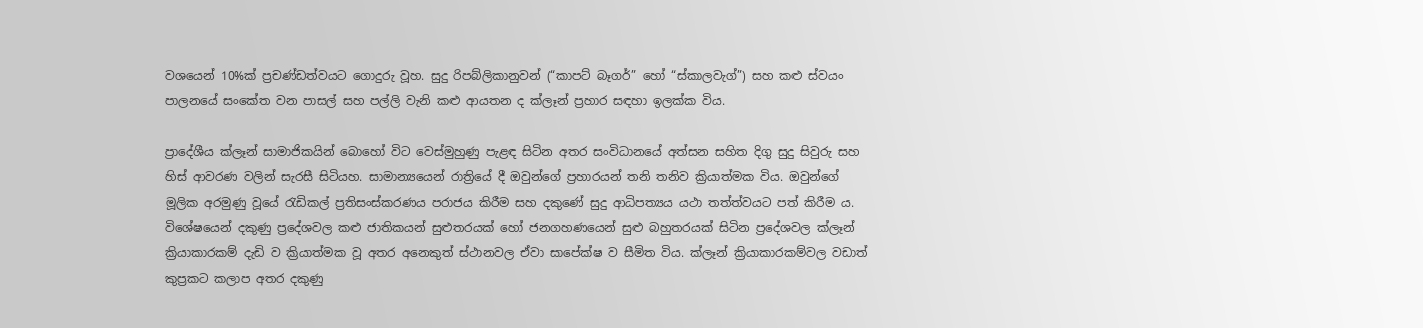වශයෙන් 10%ක් ප්‍රචණ්ඩත්වයට ගොදුරු වූහ. සුදු රිපබ්ලිකානුවන් (“කාපට් බෑගර්” හෝ “ස්කාලවැග්”) සහ කළු ස්වයං පාලනයේ සංකේත වන පාසල් සහ පල්ලි වැනි කළු ආයතන ද ක්ලෑන් ප්‍රහාර සඳහා ඉලක්ක විය.

ප්‍රාදේශීය ක්ලෑන් සාමාජිකයින් බොහෝ විට වෙස්මුහුණු පැළඳ සිටින අතර සංවිධානයේ අත්සන සහිත දිගු සුදු සිවුරු සහ හිස් ආවරණ වලින් සැරසී සිටියහ. සාමාන්‍යයෙන් රාත්‍රියේ දී ඔවුන්ගේ ප්‍රහාරයන් තනි තනිව ක්‍රියාත්මක විය. ඔවුන්ගේ මූලික අරමුණු වූයේ රැඩිකල් ප්‍රතිසංස්කරණය පරාජය කිරීම සහ දකුණේ සුදු ආධිපත්‍යය යථා තත්ත්වයට පත් කිරීම ය. විශේෂයෙන් දකුණු ප්‍රදේශවල කළු ජාතිකයන් සුළුතරයක් හෝ ජනගහණයෙන් සුළු බහුතරයක් සිටින ප්‍රදේශවල ක්ලෑන් ක්‍රියාකාරකම් දැඩි ව ක්‍රියාත්මක වූ අතර අනෙකුත් ස්ථානවල ඒවා සාපේක්ෂ ව සීමිත විය. ක්ලෑන් ක්‍රියාකාරකම්වල වඩාත් කුප්‍රකට කලාප අතර දකුණු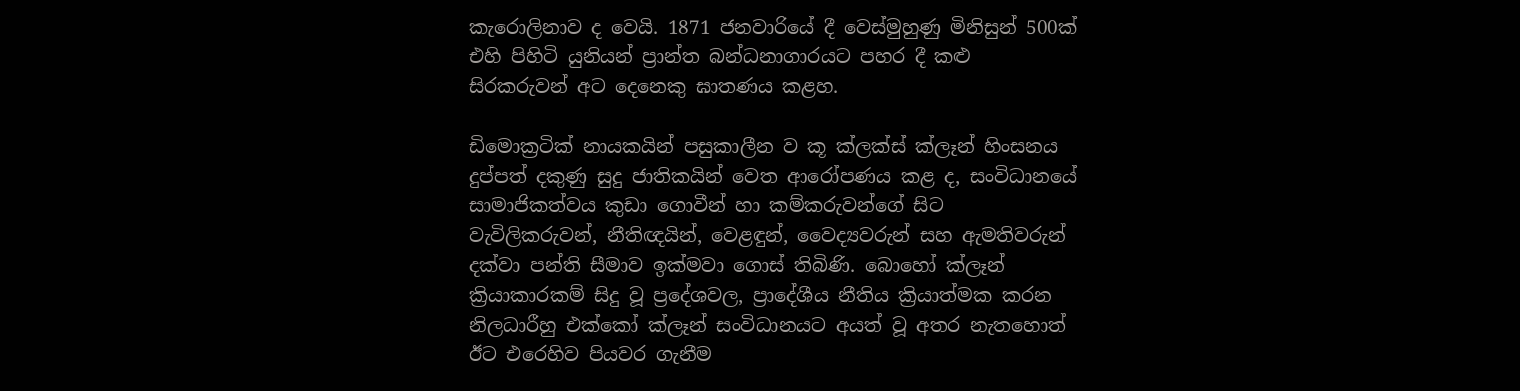කැරොලිනාව ද වෙයි. 1871 ජනවාරියේ දී වෙස්මුහුණු මිනිසුන් 500ක් එහි පිහිටි යුනියන් ප්‍රාන්ත බන්ධනාගාරයට පහර දී කළු සිරකරුවන් අට දෙනෙකු ඝාතණය කළහ.

ඩිමොක්‍රටික් නායකයින් පසුකාලීන ව කූ ක්ලක්ස් ක්ලෑන් හිංසනය දුප්පත් දකුණු සුදු ජාතිකයින් වෙත ආරෝපණය කළ ද, සංවිධානයේ සාමාජිකත්වය කුඩා ගොවීන් හා කම්කරුවන්ගේ සිට වැවිලිකරුවන්, නීතිඥයින්, වෙළඳුන්, වෛද්‍යවරුන් සහ ඇමතිවරුන් දක්වා පන්ති සීමාව ඉක්මවා ගොස් තිබිණි. බොහෝ ක්ලෑන් ක්‍රියාකාරකම් සිදු වූ ප්‍රදේශවල, ප්‍රාදේශීය නීතිය ක්‍රියාත්මක කරන නිලධාරීහු එක්කෝ ක්ලෑන් සංවිධානයට අයත් වූ අතර නැතහොත් ඊට එරෙහිව පියවර ගැනීම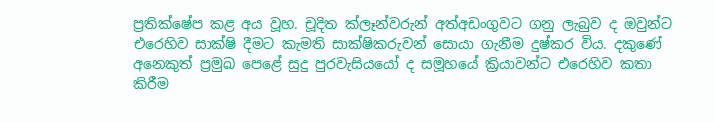ප්‍රතික්ෂේප කළ අය වූහ. චූදිත ක්ලෑන්වරුන් අත්අඩංගුවට ගනු ලැබුව ද ඔවුන්ට එරෙහිව සාක්ෂි දීමට කැමති සාක්ෂිකරුවන් සොයා ගැනීම දුෂ්කර විය. දකුණේ අනෙකුත් ප්‍රමුඛ පෙළේ සුදු පුරවැසියයෝ ද සමූහයේ ක්‍රියාවන්ට එරෙහිව කතා කිරීම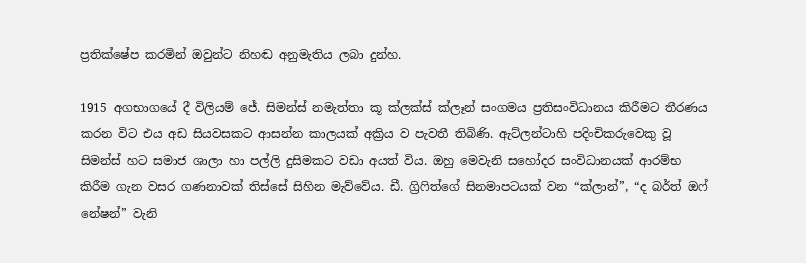ප්‍රතික්ෂේප කරමින් ඔවුන්ට නිහඬ අනුමැතිය ලබා දුන්හ.

1915 අගභාගයේ දී විලියම් ජේ. සිමන්ස් නමැත්තා කූ ක්ලක්ස් ක්ලෑන් සංගමය ප්‍රතිසංවිධානය කිරීමට තීරණය කරන විට එය අඩ සියවසකට ආසන්න කාලයක් අක්‍රිය ව පැවතී තිබිණි. ඇට්ලන්ටාහි පදිංචිකරුවෙකු වූ සිමන්ස් හට සමාජ ශාලා හා පල්ලි දුසිමකට වඩා අයත් විය. ඔහු මෙවැනි සහෝදර සංවිධානයක් ආරම්භ කිරීම ගැන වසර ගණනාවක් තිස්සේ සිහින මැව්වේය. ඩී. ග්‍රිෆිත්ගේ සිනමාපටයක් වන “ක්ලාන්”, “ද බර්ත් ඔෆ් නේෂන්” වැනි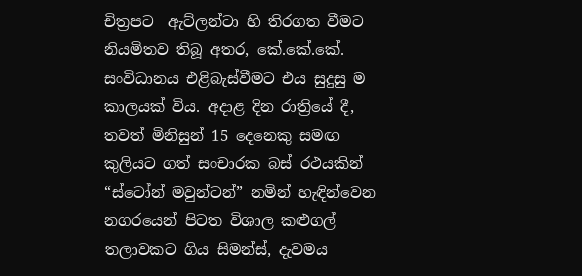චිත්‍රපට  ඇට්ලන්ටා හි තිරගත වීමට නියමිතව තිබූ අතර, කේ.කේ.කේ. සංවිධානය එළිබැස්වීමට එය සුදුසු ම කාලයක් විය. අදාළ දින රාත්‍රියේ දී, තවත් මිනිසුන් 15 දෙනෙකු සමඟ කුලියට ගත් සංචාරක බස් රථයකින් “ස්ටෝන් මවුන්ටන්” නමින් හැඳින්වෙන නගරයෙන් පිටත විශාල කළුගල් තලාවකට ගිය සිමන්ස්, දැවමය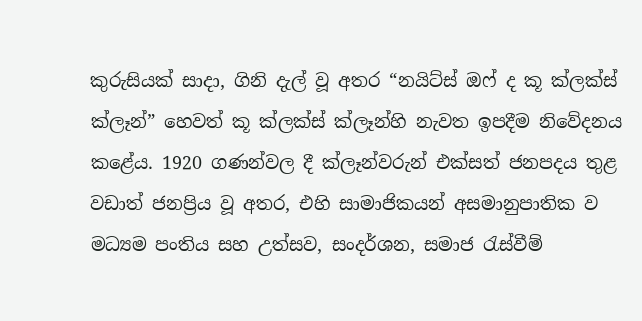කුරුසියක් සාදා, ගිනි දැල් වූ අතර “නයිට්ස් ඔෆ් ද කූ ක්ලක්ස් ක්ලෑන්” හෙවත් කූ ක්ලක්ස් ක්ලෑන්හි නැවත ඉපදීම නිවේදනය කළේය. 1920 ගණන්වල දී ක්ලෑන්වරුන් එක්සත් ජනපදය තුළ වඩාත් ජනප්‍රිය වූ අතර, එහි සාමාජිකයන් අසමානුපාතික ව මධ්‍යම පංතිය සහ උත්සව, සංදර්ශන, සමාජ රැස්වීම්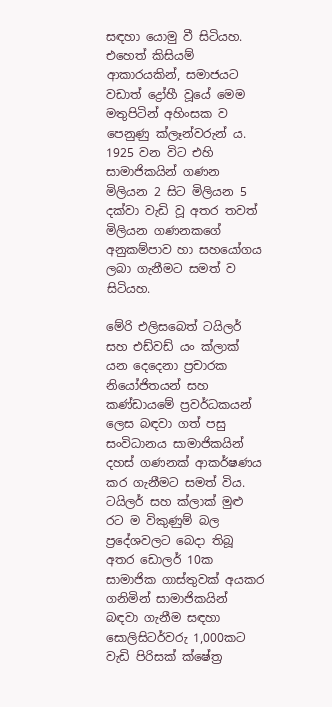සඳහා යොමු වී සිටියහ. එහෙත් කිසියම් ආකාරයකින්, සමාජයට වඩාත් ද්‍රෝහී වූයේ මෙම මතුපිටින් අහිංසක ව පෙනුණු ක්ලෑන්වරුන් ය. 1925 වන විට එහි සාමාජිකයින් ගණන මිලියන 2 සිට මිලියන 5 දක්වා වැඩි වූ අතර තවත් මිලියන ගණනකගේ අනුකම්පාව හා සහයෝගය ලබා ගැනීමට සමත් ව සිටියහ.

මේරි එලිසබෙත් ටයිලර් සහ එඩ්වඩ් යං ක්ලාක් යන දෙදෙනා ප්‍රචාරක නියෝජිතයන් සහ කණ්ඩායමේ ප්‍රවර්ධකයන් ලෙස බඳවා ගත් පසු සංවිධානය සාමාජිකයින් දහස් ගණනක් ආකර්ෂණය කර ගැනීමට සමත් විය.  ටයිලර් සහ ක්ලාක් මුළු රට ම විකුණුම් බල ප්‍රදේශවලට බෙදා තිබූ අතර ඩොලර් 10ක සාමාජික ගාස්තුවක් අයකර ගනිමින් සාමාජිකයින් බඳවා ගැනීම සඳහා සොලිසිටර්වරු 1,000කට වැඩි පිරිසක් ක්ෂේත්‍ර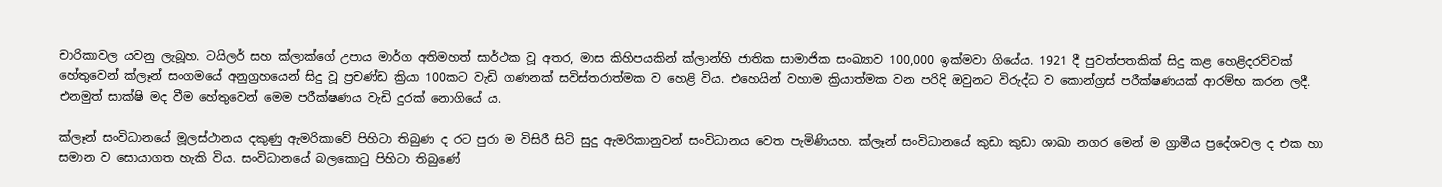චාරිකාවල යවනු ලැබූහ. ටයිලර් සහ ක්ලාක්ගේ උපාය මාර්ග අතිමහත් සාර්ථක වූ අතර, මාස කිහිපයකින් ක්ලාන්හි ජාතික සාමාජික සංඛ්‍යාව 100,000 ඉක්මවා ගියේය. 1921 දී පුවත්පතකික් සිදු කළ හෙළිදරව්වක් හේතුවෙන් ක්ලෑන් සංගමයේ අනුග්‍රහයෙන් සිදු වූ ප්‍රචණ්ඩ ක්‍රියා 100කට වැඩි ගණනක් සවිස්තරාත්මක ව හෙළි විය. එහෙයින් වහාම ක්‍රියාත්මක වන පරිදි ඔවුනට විරුද්ධ ව කොන්ග්‍රස් පරීක්ෂණයක් ආරම්භ කරන ලදී. එනමුත් සාක්ෂි මද වීම හේතුවෙන් මෙම පරීක්ෂණය වැඩි දුරක් නොගියේ ය.

ක්ලෑන් සංවිධානයේ මූලස්ථානය දකුණු ඇමරිකාවේ පිහිටා තිබුණ ද රට පුරා ම විසිරී සිටි සුදු ඇමරිකානුවන් සංවිධානය වෙත පැමිණියහ. ක්ලෑන් සංවිධානයේ කුඩා කුඩා ශාඛා නගර මෙන් ම ග්‍රාමීය ප්‍රදේශවල ද එක හා සමාන ව සොයාගත හැකි විය. සංවිධානයේ බලකොටු පිහිටා තිබුණේ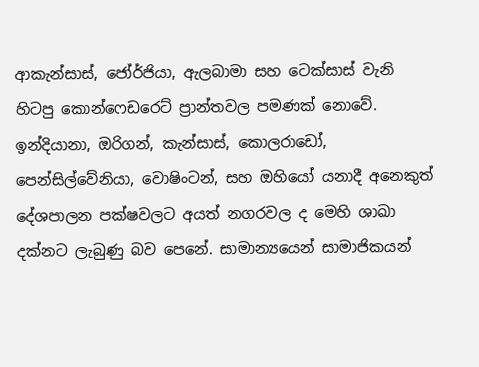ආකැන්සාස්, ජෝර්ජියා, ඇලබාමා සහ ටෙක්සාස් වැනි හිටපු කොන්ෆෙඩරෙට් ප්‍රාන්තවල පමණක් නොවේ. ඉන්දියානා, ඔරිගන්, කැන්සාස්, කොලරාඩෝ, පෙන්සිල්වේනියා, වොෂිංටන්, සහ ඔහියෝ යනාදී අනෙකුත් දේශපාලන පක්ෂවලට අයත් නගරවල ද මෙහි ශාඛා දක්නට ලැබුණු බව පෙනේ. සාමාන්‍යයෙන් සාමාජිකයන්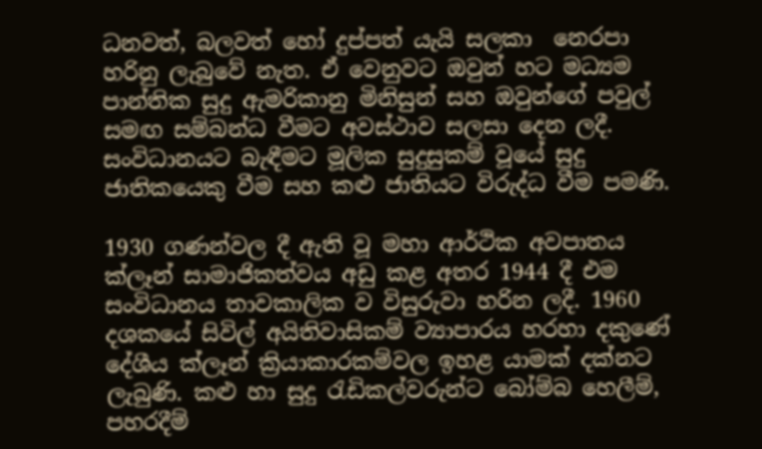ධනවත්, බලවත් හෝ දුප්පත් යැයි සලකා  නෙරපා හරිනු ලැබුවේ නැත. ඒ වෙනුවට ඔවුන් හට මධ්‍යම පාන්තික සුදු ඇමරිකානු මිනිසුන් සහ ඔවුන්ගේ පවුල් සමඟ සම්බන්ධ වීමට අවස්ථාව සලසා දෙන ලදී. සංවිධානයට බැඳීමට මූලික සුදුසුකම් වූයේ සුදු ජාතිකයෙකු වීම සහ කළු ජාතියට විරුද්ධ වීම පමණි.

1930 ගණන්වල දී ඇති වූ මහා ආර්ථික අවපාතය ක්ලෑන් සාමාජිකත්වය අඩු කළ අතර 1944 දී එම සංවිධානය තාවකාලික ව විසුරුවා හරින ලදී. 1960 දශකයේ සිවිල් අයිතිවාසිකම් ව්‍යාපාරය හරහා දකුණේ දේශීය ක්ලෑන් ක්‍රියාකාරකම්වල ඉහළ යාමක් දක්නට ලැබුණි. කළු හා සුදු රැඩිකල්වරුන්ට බෝම්බ හෙලීම්, පහරදීම්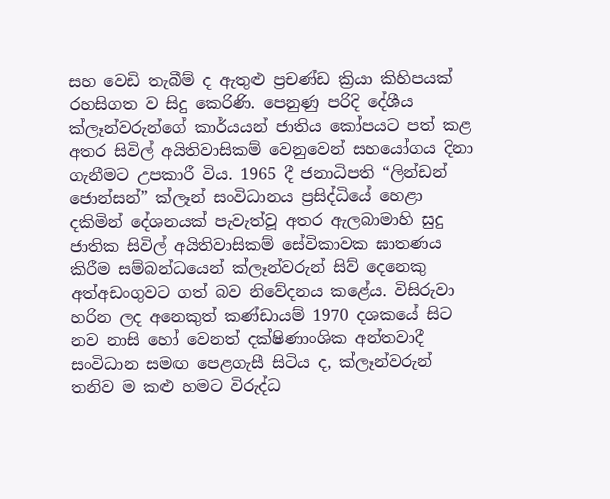සහ වෙඩි තැබීම් ද ඇතුළු ප්‍රචණ්ඩ ක්‍රියා කිහිපයක් රහසිගත ව සිදු කෙරිණි. පෙනුණු පරිදි දේශීය ක්ලෑන්වරුන්ගේ කාර්යයන් ජාතිය කෝපයට පත් කළ අතර සිවිල් අයිතිවාසිකම් වෙනුවෙන් සහයෝගය දිනා ගැනීමට උපකාරී විය. 1965 දී ජනාධිපති “ලින්ඩන් ජොන්සන්” ක්ලෑන් සංවිධානය ප්‍රසිද්ධියේ හෙළා දකිමින් දේශනයක් පැවැත්වූ අතර ඇලබාමාහි සුදු ජාතික සිවිල් අයිතිවාසිකම් සේවිකාවක ඝාතණය කිරීම සම්බන්ධයෙන් ක්ලෑන්වරුන් සිව් දෙනෙකු අත්අඩංගුවට ගත් බව නිවේදනය කළේය. විසිරුවා හරින ලද අනෙකුත් කණ්ඩායම් 1970 දශකයේ සිට නව නාසි හෝ වෙනත් දක්ෂිණාංශික අන්තවාදී සංවිධාන සමඟ පෙළගැසී සිටිය ද, ක්ලෑන්වරුන් තනිව ම කළු හමට විරුද්ධ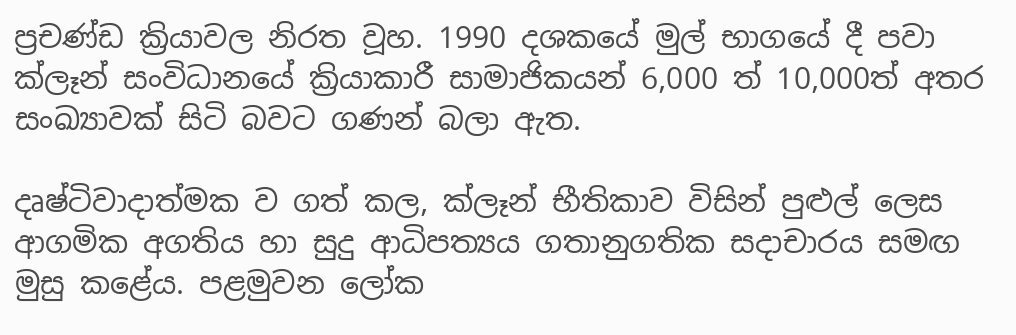ප්‍රචණ්ඩ ක්‍රියාවල නිරත වූහ. 1990 දශකයේ මුල් භාගයේ දී පවා ක්ලෑන් සංවිධානයේ ක්‍රියාකාරී සාමාජිකයන් 6,000 ත් 10,000ත් අතර සංඛ්‍යාවක් සිටි බවට ගණන් බලා ඇත.

දෘෂ්ටිවාදාත්මක ව ගත් කල, ක්ලෑන් භීතිකාව විසින් පුළුල් ලෙස ආගමික අගතිය හා සුදු ආධිපත්‍යය ගතානුගතික සදාචාරය සමඟ මුසු කළේය. පළමුවන ලෝක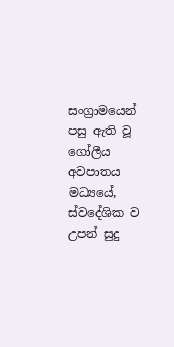සංග්‍රාමයෙන් පසු ඇති වූ ගෝලීය අවපාතය මධ්‍යයේ, ස්වදේශික ව උපන් සුදු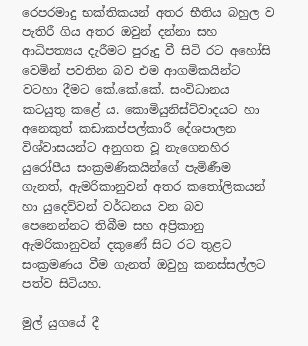රෙපරමාදු භක්තිකයන් අතර භීතිය බහුල ව පැතිරී ගිය අතර ඔවුන් දන්නා සහ ආධිපත්‍යය දැරීමට පුරුදු වී සිටි රට අහෝසි වෙමින් පවතින බව එම ආගමිකයින්ට වටහා දීමට කේ.කේ.කේ. සංවිධානය කටයුතු කළේ ය. කොමියුනිස්ට්වාදයට හා අනෙකුත් කඩාකප්පල්කාරී දේශපාලන විශ්වාසයන්ට අනුගත වූ නැගෙනහිර යුරෝපීය සංක්‍රමණිකයින්ගේ පැමිණීම ගැනත්, ඇමරිකානුවන් අතර කතෝලිකයන් හා යුදෙව්වන් වර්ධනය වන බව පෙනෙන්නට තිබීම සහ අප්‍රිකානු ඇමරිකානුවන් දකුණේ සිට රට තුළට සංක්‍රමණය වීම ගැනත් ඔවුහු කනස්සල්ලට පත්ව සිටියහ.

මුල් යුගයේ දී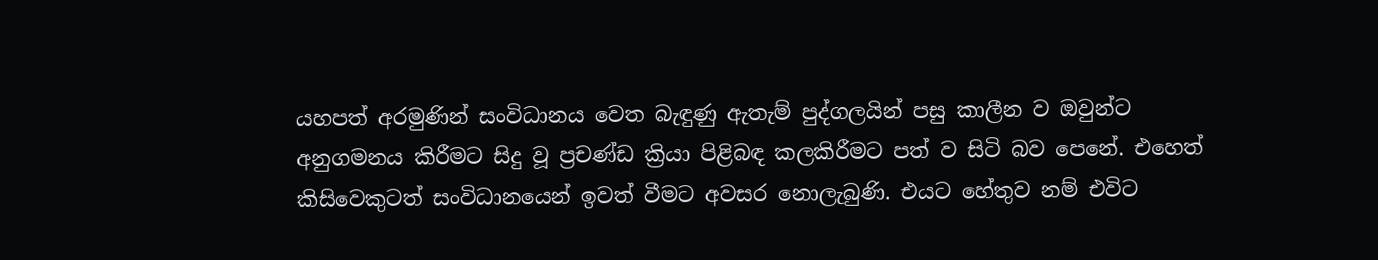යහපත් අරමුණින් සංවිධානය වෙත බැඳුණු ඇතැම් පුද්ගලයින් පසු කාලීන ව ඔවුන්ට අනුගමනය කිරීමට සිදු වූ ප්‍රචණ්ඩ ක්‍රියා පිළිබඳ කලකිරීමට පත් ව සිටි බව පෙනේ. එහෙත් කිසිවෙකුටත් සංවිධානයෙන් ඉවත් වීමට අවසර නොලැබුණි. එයට හේතුව නම් එවිට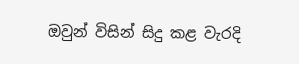ඔවුන් විසින් සිදු කළ වැරදි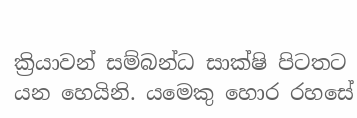ක්‍රියාවන් සම්බන්ධ සාක්ෂි පිටතට යන හෙයිනි. යමෙකු හොර රහසේ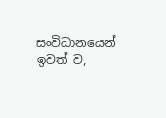සංවිධානයෙන් ඉවත් ව,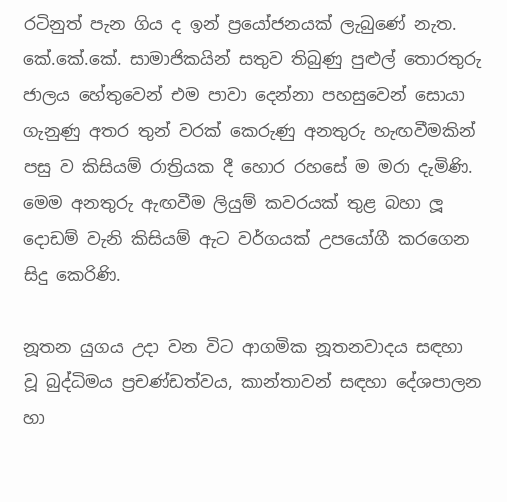රටිනුත් පැන ගිය ද ඉන් ප්‍රයෝජනයක් ලැබුණේ නැත. කේ.කේ.කේ. සාමාජිකයින් සතුව තිබුණු පුළුල් තොරතුරු ජාලය හේතුවෙන් එම පාවා දෙන්නා පහසුවෙන් සොයා ගැනුණු අතර තුන් වරක් කෙරුණු අනතුරු හැඟවීමකින් පසු ව කිසියම් රාත්‍රියක දී හොර රහසේ ම මරා දැමිණි. මෙම අනතුරු ඇඟවීම ලියුම් කවරයක් තුළ බහා ලූ දොඩම් වැනි කිසියම් ඇට වර්ගයක් උපයෝගී කරගෙන සිදු කෙරිණි.

නූතන යුගය උදා වන විට ආගමික නූතනවාදය සඳහා වූ බුද්ධිමය ප්‍රචණ්ඩත්වය, කාන්තාවන් සඳහා දේශපාලන හා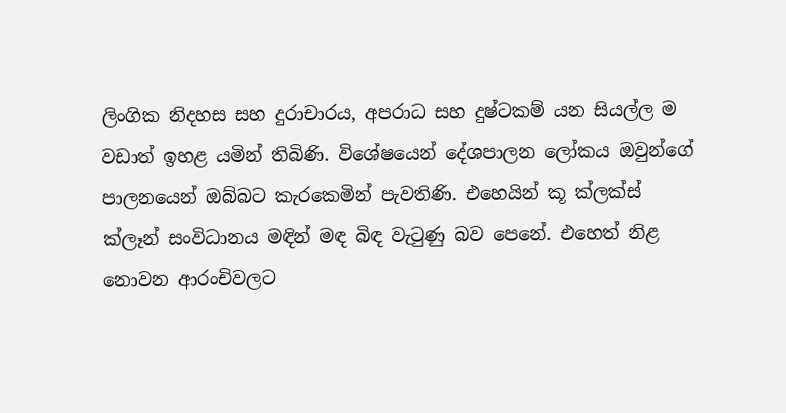ලිංගික නිදහස සහ දුරාචාරය, අපරාධ සහ දුෂ්ටකම් යන සියල්ල ම වඩාත් ඉහළ යමින් තිබිණි. විශේෂයෙන් දේශපාලන ලෝකය ඔවුන්ගේ පාලනයෙන් ඔබ්බට කැරකෙමින් පැවතිණි. එහෙයින් කූ ක්ලක්ස් ක්ලෑන් සංවිධානය මඳින් මඳ බිඳ වැටුණු බව පෙනේ. එහෙත් නිළ නොවන ආරංචිවලට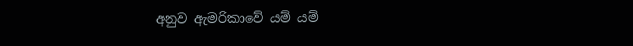අනුව ඇමරිකාවේ යම් යම්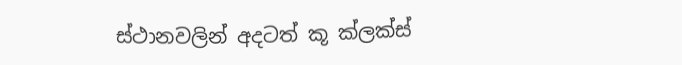ස්ථානවලින් අදටත් කූ ක්ලක්ස්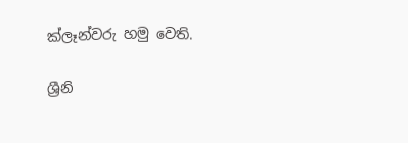ක්ලෑන්වරු හමු වෙති.

ශ්‍රීනි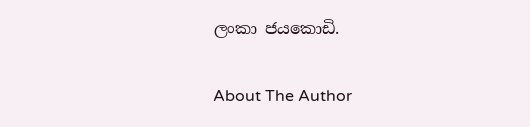ලංකා ජයකොඩි.

About The Author